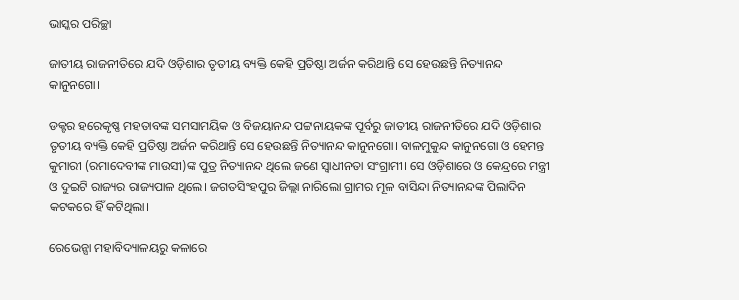ଭାସ୍କର ପରିଚ୍ଛା

ଜାତୀୟ ରାଜନୀତିରେ ଯଦି ଓଡ଼ିଶାର ତୃତୀୟ ବ୍ୟକ୍ତି କେହି ପ୍ରତିଷ୍ଠା ଅର୍ଜନ କରିଥାନ୍ତି ସେ ହେଉଛନ୍ତି ନିତ୍ୟାନନ୍ଦ କାନୁନଗୋ।

ଡକ୍ଟର ହରେକୃଷ୍ଣ ମହତାବଙ୍କ ସମସାମୟିକ ଓ ବିଜୟାନନ୍ଦ ପଟ୍ଟନାୟକଙ୍କ ପୂର୍ବରୁ ଜାତୀୟ ରାଜନୀତିରେ ଯଦି ଓଡ଼ିଶାର ତୃତୀୟ ବ୍ୟକ୍ତି କେହି ପ୍ରତିଷ୍ଠା ଅର୍ଜନ କରିଥାନ୍ତି ସେ ହେଉଛନ୍ତି ନିତ୍ୟାନନ୍ଦ କାନୁନଗୋ। ବାଳମୁକୁନ୍ଦ କାନୁନଗୋ ଓ ହେମନ୍ତ କୁମାରୀ (ରମାଦେବୀଙ୍କ ମାଉସୀ)ଙ୍କ ପୁତ୍ର ନିତ୍ୟାନନ୍ଦ ଥିଲେ ଜଣେ ସ୍ୱାଧୀନତା ସଂଗ୍ରାମୀ। ସେ ଓଡ଼ିଶାରେ ଓ କେନ୍ଦ୍ରରେ ମନ୍ତ୍ରୀ ଓ ଦୁଇଟି ରାଜ୍ୟର ରାଜ୍ୟପାଳ ଥିଲେ। ଜଗତସିଂହପୁର ଜିଲ୍ଲା ନାରିଲୋ ଗ୍ରାମର ମୂଳ ବାସିନ୍ଦା ନିତ୍ୟାନନ୍ଦଙ୍କ ପିଲାଦିନ କଟକରେ ହିଁ କଟିଥିଲା।

ରେଭେନ୍ସା ମହାବିଦ୍ୟାଳୟରୁ କଳାରେ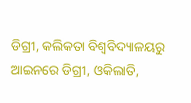ଡିଗ୍ରୀ, କଲିକତା ବିଶ୍ୱବିଦ୍ୟାଳୟରୁ ଆଇନରେ ଡିଗ୍ରୀ, ଓକିଲାତି,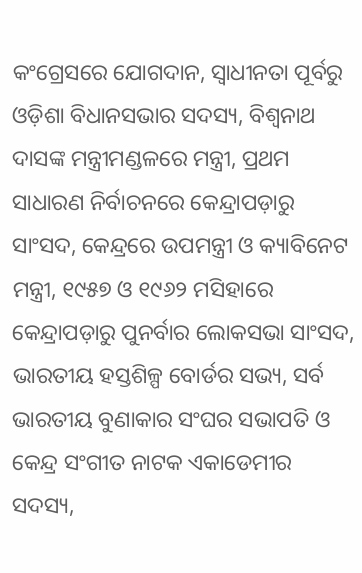କଂଗ୍ରେସରେ ଯୋଗଦାନ, ସ୍ୱାଧୀନତା ପୂର୍ବରୁ ଓଡ଼ିଶା ବିଧାନସଭାର ସଦସ୍ୟ, ବିଶ୍ଵନାଥ ଦାସଙ୍କ ମନ୍ତ୍ରୀମଣ୍ଡଳରେ ମନ୍ତ୍ରୀ, ପ୍ରଥମ ସାଧାରଣ ନିର୍ବାଚନରେ କେନ୍ଦ୍ରାପଡ଼ାରୁ ସାଂସଦ, କେନ୍ଦ୍ରରେ ଉପମନ୍ତ୍ରୀ ଓ କ୍ୟାବିନେଟ ମନ୍ତ୍ରୀ, ୧୯୫୭ ଓ ୧୯୬୨ ମସିହାରେ କେନ୍ଦ୍ରାପଡ଼ାରୁ ପୁନର୍ବାର ଲୋକସଭା ସାଂସଦ, ଭାରତୀୟ ହସ୍ତଶିଳ୍ପ ବୋର୍ଡର ସଭ୍ୟ, ସର୍ବ ଭାରତୀୟ ବୁଣାକାର ସଂଘର ସଭାପତି ଓ କେନ୍ଦ୍ର ସଂଗୀତ ନାଟକ ଏକାଡେମୀର ସଦସ୍ୟ,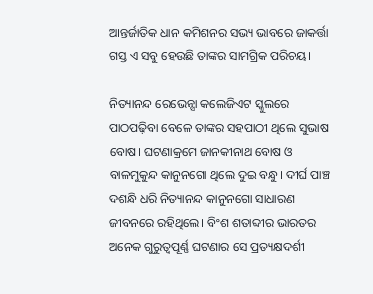ଆନ୍ତର୍ଜାତିକ ଧାନ କମିଶନର ସଭ୍ୟ ଭାବରେ ଜାକର୍ତ୍ତା ଗସ୍ତ ଏ ସବୁ ହେଉଛି ତାଙ୍କର ସାମଗ୍ରିକ ପରିଚୟ।

ନିତ୍ୟାନନ୍ଦ ରେଭେନ୍ସା କଲେଜିଏଟ ସ୍କୁଲରେ ପାଠପଢ଼ିବା ବେଳେ ତାଙ୍କର ସହପାଠୀ ଥିଲେ ସୁଭାଷ ବୋଷ। ଘଟଣାକ୍ରମେ ଜାନକୀନାଥ ବୋଷ ଓ ବାଳମୁକୁନ୍ଦ କାନୁନଗୋ ଥିଲେ ଦୁଇ ବନ୍ଧୁ। ଦୀର୍ଘ ପାଞ୍ଚ ଦଶନ୍ଧି ଧରି ନିତ୍ୟାନନ୍ଦ କାନୁନଗୋ ସାଧାରଣ ଜୀବନରେ ରହିଥିଲେ। ବିଂଶ ଶତାବ୍ଦୀର ଭାରତର ଅନେକ ଗୁରୁତ୍ଵପୂର୍ଣ୍ଣ ଘଟଣାର ସେ ପ୍ରତ୍ୟକ୍ଷଦର୍ଶୀ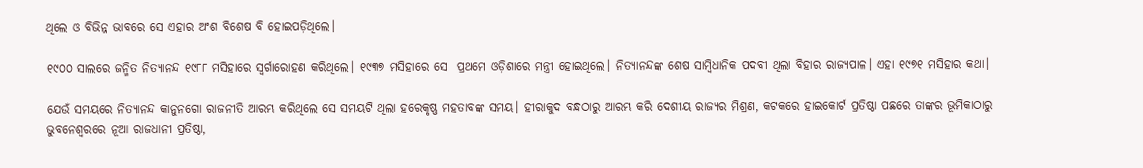ଥିଲେ ଓ ବିଭିନ୍ନ ଭାବରେ ସେ ଏହାର ଅଂଶ ବିଶେଷ ବି ହୋଇପଡ଼ିଥିଲେ।

୧୯୦୦ ସାଲରେ ଜନ୍ମିତ ନିତ୍ୟାନନ୍ଦ ୧୯୮୮ ମସିହାରେ ସ୍ଵର୍ଗାରୋହଣ କରିଥିଲେ। ୧୯୩୭ ମସିହାରେ ସେ  ପ୍ରଥମେ ଓଡ଼ିଶାରେ ମନ୍ତ୍ରୀ ହୋଇଥିଲେ। ନିତ୍ୟାନନ୍ଦଙ୍କ ଶେଷ ସାମ୍ବିଧାନିକ ପଦବୀ ଥିଲା ବିହାର ରାଜ୍ୟପାଳ। ଏହା ୧୯୭୧ ମସିହାର କଥା।

ଯେଉଁ ସମୟରେ ନିତ୍ୟାନନ୍ଦ କାନୁନଗୋ ରାଜନୀତି ଆରମ୍ଭ କରିଥିଲେ ସେ ସମୟଟି ଥିଲା ହରେକୃଷ୍ଣ ମହତାବଙ୍କ ସମୟ। ହୀରାକୁଦ ବନ୍ଧଠାରୁ ଆରମ୍ଭ କରି ଦେଶୀୟ ରାଜ୍ୟର ମିଶ୍ରଣ, କଟକରେ ହାଇକୋର୍ଟ ପ୍ରତିଷ୍ଠା ପଛରେ ତାଙ୍କର ଭୂମିକାଠାରୁ ଭୁବନେଶ୍ୱରରେ ନୂଆ ରାଜଧାନୀ ପ୍ରତିଷ୍ଠା,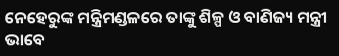ନେହେରୁଙ୍କ ମନ୍ତ୍ରିମଣ୍ଡଳରେ ତାଙ୍କୁ ଶିଳ୍ପ ଓ ବାଣିଜ୍ୟ ମନ୍ତ୍ରୀ ଭାବେ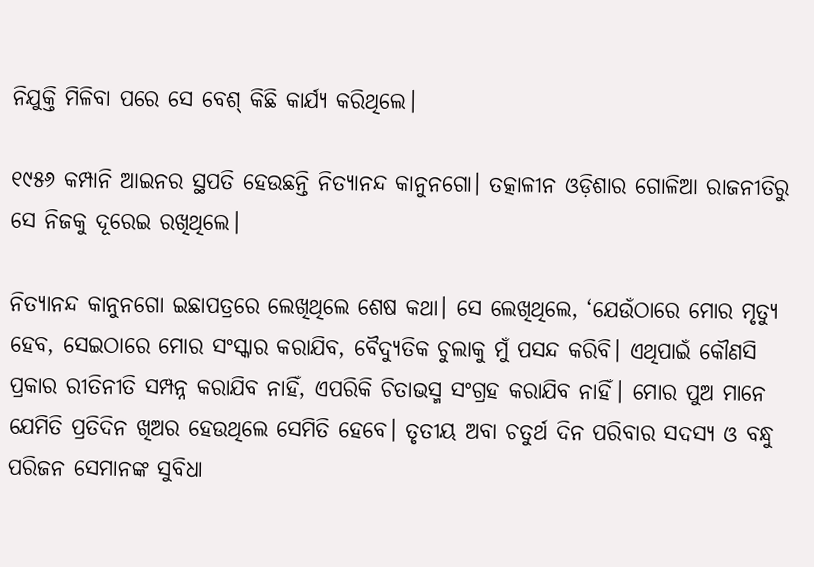ନିଯୁକ୍ତି ମିଳିବା ପରେ ସେ ବେଶ୍ କିଛି କାର୍ଯ୍ୟ କରିଥିଲେ।

୧୯୫୬ କମ୍ପାନି ଆଇନର ସ୍ଥପତି ହେଉଛନ୍ତି ନିତ୍ୟାନନ୍ଦ କାନୁନଗୋ। ତତ୍କାଳୀନ ଓଡ଼ିଶାର ଗୋଳିଆ ରାଜନୀତିରୁ ସେ ନିଜକୁ ଦୂରେଇ ରଖିଥିଲେ।

ନିତ୍ୟାନନ୍ଦ କାନୁନଗୋ ଇଛାପତ୍ରରେ ଲେଖିଥିଲେ ଶେଷ କଥା। ସେ ଲେଖିଥିଲେ, ‘ଯେଉଁଠାରେ ମୋର ମୃତ୍ୟୁ ହେବ, ସେଇଠାରେ ମୋର ସଂସ୍କାର କରାଯିବ, ବୈଦ୍ୟୁତିକ ଚୁଲାକୁ ମୁଁ ପସନ୍ଦ କରିବି। ଏଥିପାଇଁ କୌଣସି ପ୍ରକାର ରୀତିନୀତି ସମ୍ପନ୍ନ କରାଯିବ ନାହିଁ, ଏପରିକି ଚିତାଭସ୍ମ ସଂଗ୍ରହ କରାଯିବ ନାହିଁ। ମୋର ପୁଅ ମାନେ ଯେମିତି ପ୍ରତିଦିନ ଖିଅର ହେଉଥିଲେ ସେମିତି ହେବେ। ତୃତୀୟ ଅବା ଚତୁର୍ଥ ଦିନ ପରିବାର ସଦସ୍ୟ ଓ ବନ୍ଧୁ ପରିଜନ ସେମାନଙ୍କ ସୁବିଧା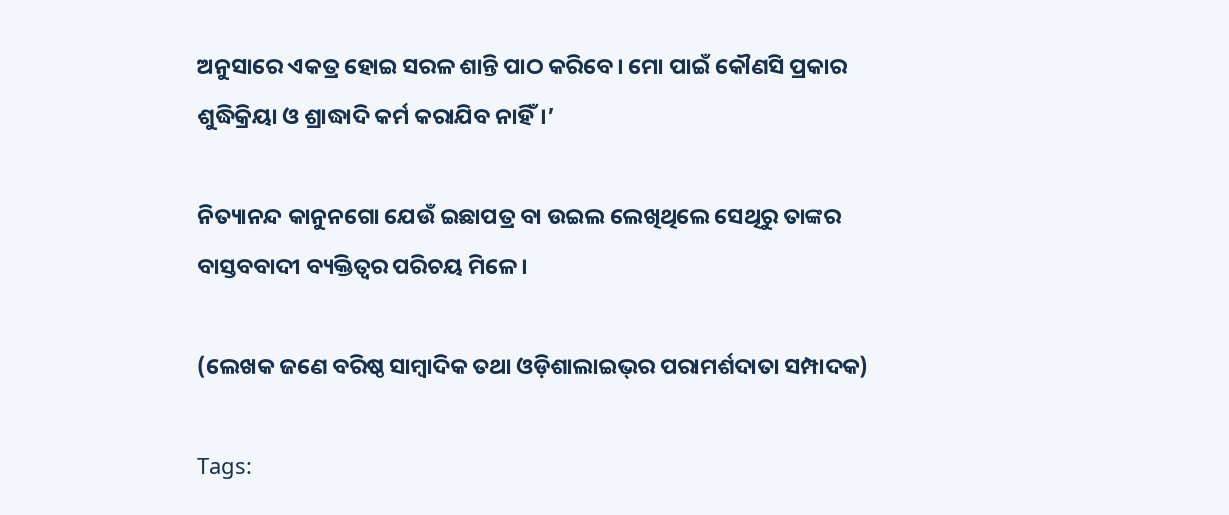ଅନୁସାରେ ଏକତ୍ର ହୋଇ ସରଳ ଶାନ୍ତି ପାଠ କରିବେ। ମୋ ପାଇଁ କୌଣସି ପ୍ରକାର ଶୁଦ୍ଧିକ୍ରିୟା ଓ ଶ୍ରାଦ୍ଧାଦି କର୍ମ କରାଯିବ ନାହିଁ।’

ନିତ୍ୟାନନ୍ଦ କାନୁନଗୋ ଯେଉଁ ଇଛାପତ୍ର ବା ଉଇଲ ଲେଖିଥିଲେ ସେଥିରୁ ତାଙ୍କର ବାସ୍ତବବାଦୀ ବ୍ୟକ୍ତିତ୍ୱର ପରିଚୟ ମିଳେ।

(ଲେଖକ ଜଣେ ବରିଷ୍ଠ ସାମ୍ବାଦିକ ତଥା ଓଡ଼ିଶାଲାଇଭ୍‌ର ପରାମର୍ଶଦାତା ସମ୍ପାଦକ)

Tags: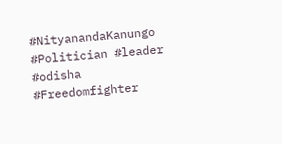#NityanandaKanungo #Politician #leader #odisha #Freedomfighter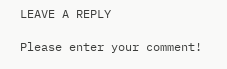LEAVE A REPLY

Please enter your comment!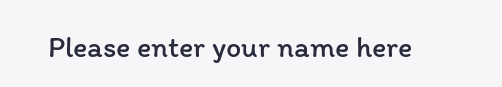Please enter your name here